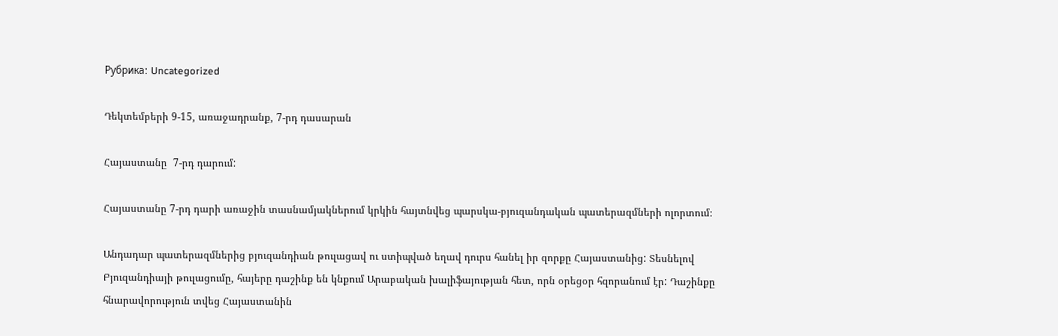Рубрика: Uncategorized

Դեկտեմբերի 9-15, առաջադրանք, 7-րդ դասարան

Հայաստանը  7-րդ դարում:

Հայաստանը 7-րդ դարի առաջին տասնամյակներում կրկին հայտնվեց պարսկա-բյուզանդական պատերազմների ոլորտում։

Անդադար պատերազմներից բյուզանդիան թուլացավ ու ստիպված եղավ դուրս հանել իր զորքը Հայաստանից: Տեսնելով Բյուզանդիայի թուլացումը, հայերը դաշինք են կնքում Արաբական խալիֆայության հետ, որն օրեցօր հզորանում էր: Դաշինքը հնարավորություն տվեց Հայաստանին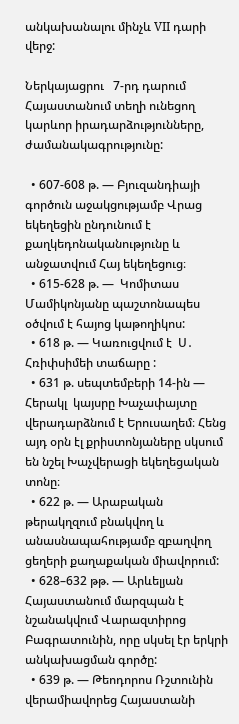անկախանալու մինչև VII դարի վերջ:

Ներկայացրու   7-րդ դարում Հայաստանում տեղի ունեցող կարևոր իրադարձությունները, ժամանակագրությունը:

  • 607-608 թ. — Բյուզանդիայի գործուն աջակցությամբ Վրաց եկեղեցին ընդունում է քաղկեդոնականությունը և անջատվում Հայ եկեղեցուց։
  • 615-628 թ. —  Կոմիտաս Մամիկոնյանը պաշտոնապես օծվում է հայոց կաթողիկոս:
  • 618 թ. — Կառուցվում է  Ս․ Հռիփսիմեի տաճարը :
  • 631 թ. սեպտեմբերի 14-ին — Հերակլ  կայսրը Խաչափայտը վերադարձնում է Երուսաղեմ։ Հենց այդ օրն էլ քրիստոնյաները սկսում են նշել Խաչվերացի եկեղեցական տոնը։
  • 622 թ. — Արաբական թերակղզում բնակվող և անասնապահությամբ զբաղվող ցեղերի քաղաքական միավորում:
  • 628–632 թթ. — Արևելյան Հայաստանում մարզպան է նշանակվում Վարազտիրոց Բագրատունին, որը սկսել էր երկրի անկախացման գործը:
  • 639 թ. — Թեոդորոս Ռշտունին վերամիավորեց Հայաստանի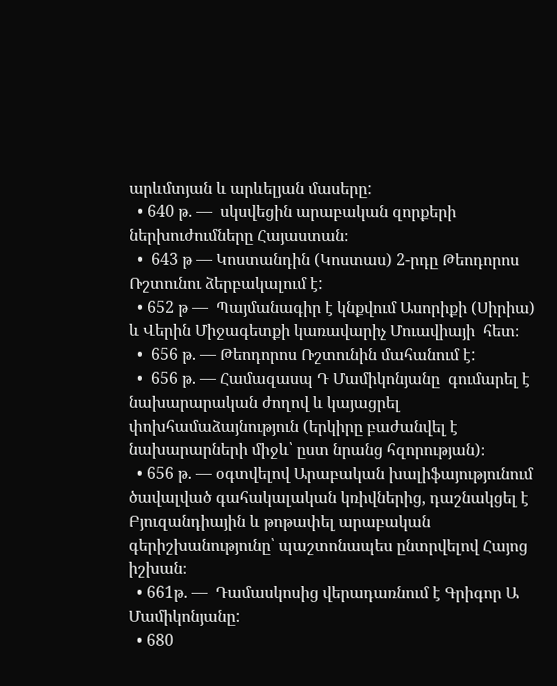արևմտյան և արևելյան մասերը:
  • 640 թ. —  սկսվեցին արաբական զորքերի ներխուժումները Հայաստան։
  •  643 թ — Կոստանդին (Կոստաս) 2-րդը Թեոդորոս Ռշտունու ձերբակալում է:
  • 652 թ —  Պայմանագիր է կնքվում Ասորիքի (Սիրիա) և Վերին Միջագետքի կառավարիչ Մուավիայի  հետ։
  •  656 թ. — Թեոդորոս Ռշտունին մահանում է:
  •  656 թ. — Համազասպ Դ Մամիկոնյանը  գումարել է նախարարական ժողով և կայացրել փոխհամաձայնություն (երկիրը բաժանվել է նախարարների միջև՝ ըստ նրանց հզորության)։
  • 656 թ. — օգտվելով Արաբական խալիֆայությունում ծավալված գահակալական կռիվներից, դաշնակցել է Բյուզանդիային և թոթափել արաբական գերիշխանությունը՝ պաշտոնապես ընտրվելով Հայոց իշխան։
  • 661թ. —  Դամասկոսից վերադառնում է Գրիգոր Ա Մամիկոնյանը:
  • 680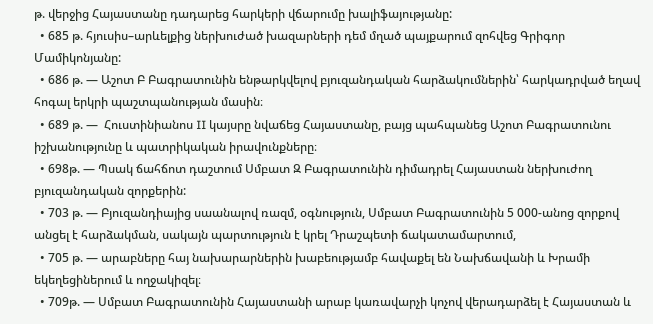թ. վերջից Հայաստանը դադարեց հարկերի վճարումը խալիֆայությանը:
  • 685 թ. հյուսիս–արևելքից ներխուժած խազարների դեմ մղած պայքարում զոհվեց Գրիգոր Մամիկոնյանը:
  • 686 թ. — Աշոտ Բ Բագրատունին ենթարկվելով բյուզանդական հարձակումներին՝ հարկադրված եղավ հոգալ երկրի պաշտպանության մասին։
  • 689 թ. —  Հուստինիանոս II կայսրը նվաճեց Հայաստանը, բայց պահպանեց Աշոտ Բագրատունու իշխանությունը և պատրիկական իրավունքները։
  • 698թ. — Պսակ ճահճոտ դաշտում Սմբատ Զ Բագրատունին դիմադրել Հայաստան ներխուժող բյուզանդական զորքերին:
  • 703 թ. — Բյուզանդիայից սաանալով ռազմ, օգնություն, Սմբատ Բագրատունին 5 000-անոց զորքով անցել է հարձակման, սակայն պարտություն է կրել Դրաշպետի ճակատամարտում,
  • 705 թ. — արաբները հայ նախարարներին խաբեությամբ հավաքել են Նախճավանի և Խրամի եկեղեցիներում և ողջակիզել։
  • 709թ. — Սմբատ Բագրատունին Հայաստանի արաբ կառավարչի կոչով վերադարձել է Հայաստան և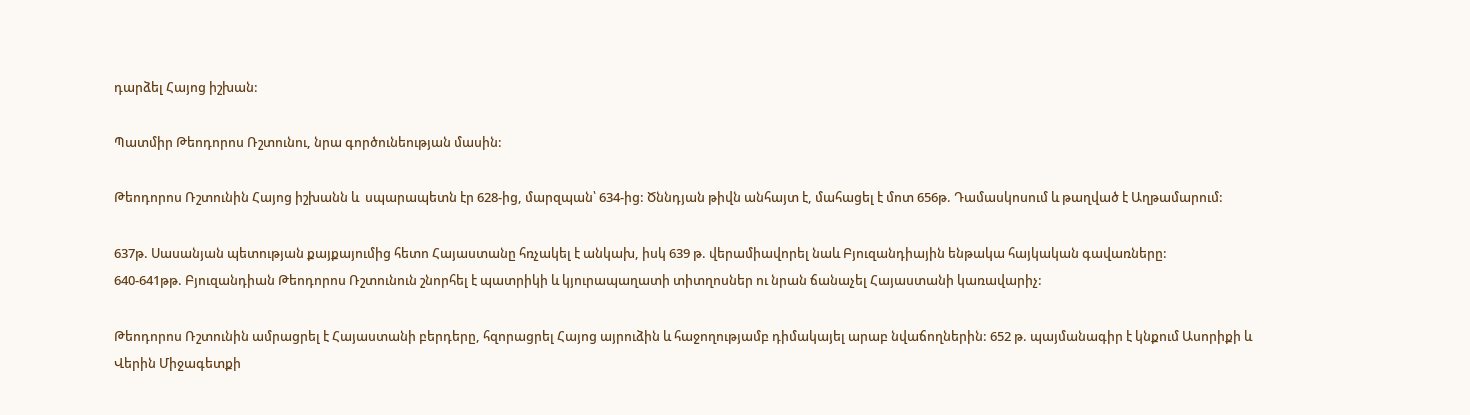դարձել Հայոց իշխան:

Պատմիր Թեոդորոս Ռշտունու, նրա գործունեության մասին:

Թեոդորոս Ռշտունին Հայոց իշխանն և  սպարապետն էր 628-ից, մարզպան՝ 634-ից: Ծննդյան թիվն անհայտ է, մահացել է մոտ 656թ. Դամասկոսում և թաղված է Աղթամարում:

637թ. Սասանյան պետության քայքայումից հետո Հայաստանը հռչակել է անկախ, իսկ 639 թ. վերամիավորել նաև Բյուզանդիային ենթակա հայկական գավառները:
640-641թթ. Բյուզանդիան Թեոդորոս Ռշտունուն շնորհել է պատրիկի և կյուրապաղատի տիտղոսներ ու նրան ճանաչել Հայաստանի կառավարիչ:

Թեոդորոս Ռշտունին ամրացրել է Հայաստանի բերդերը, հզորացրել Հայոց այրուձին և հաջողությամբ դիմակայել արաբ նվաճողներին: 652 թ. պայմանագիր է կնքում Ասորիքի և Վերին Միջագետքի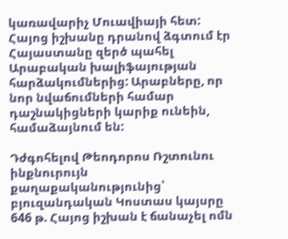կառավարիչ Մուավիայի հետ: Հայոց իշխանը դրանով ձգտում էր Հայաստանը զերծ պահել  Արաբական խալիֆայության հարձակումներից: Արաբները, որ նոր նվաճումների համար դաշնակիցների կարիք ունեին, համաձայնում են:

Դժգոհելով Թեոդորոս Ռշտունու ինքնուրույն քաղաքականությունից՝ բյուզանդական Կոստաս կայսրը 646 թ. Հայոց իշխան է ճանաչել ոմն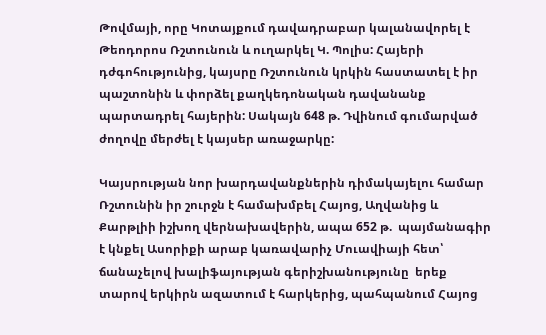Թովմայի, որը Կոտայքում դավադրաբար կալանավորել է Թեոդորոս Ռշտունուն և ուղարկել Կ. Պոլիս: Հայերի դժգոհությունից, կայսրը Ռշտունուն կրկին հաստատել է իր պաշտոնին և փորձել քաղկեդոնական դավանանք պարտադրել հայերին: Սակայն 648 թ. Դվինում գումարված ժողովը մերժել է կայսեր առաջարկը:

Կայսրության նոր խարդավանքներին դիմակայելու համար Ռշտունին իր շուրջն է համախմբել Հայոց, Աղվանից և Քարթլիի իշխող վերնախավերին, ապա 652 թ.  պայմանագիր է կնքել Ասորիքի արաբ կառավարիչ Մուավիայի հետ՝ ճանաչելով խալիֆայության գերիշխանությունը  երեք տարով երկիրն ազատում է հարկերից, պահպանում Հայոց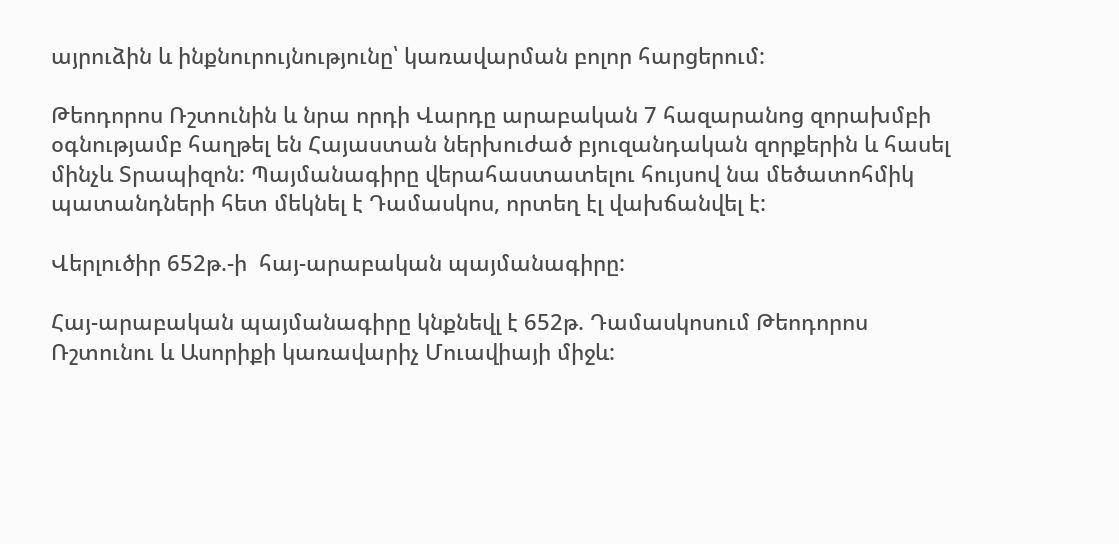այրուձին և ինքնուրույնությունը՝ կառավարման բոլոր հարցերում:

Թեոդորոս Ռշտունին և նրա որդի Վարդը արաբական 7 հազարանոց զորախմբի օգնությամբ հաղթել են Հայաստան ներխուժած բյուզանդական զորքերին և հասել մինչև Տրապիզոն: Պայմանագիրը վերահաստատելու հույսով նա մեծատոհմիկ պատանդների հետ մեկնել է Դամասկոս, որտեղ էլ վախճանվել է:

Վերլուծիր 652թ.-ի  հայ-արաբական պայմանագիրը:

Հայ-արաբական պայմանագիրը կնքնեվլ է 652թ. Դամասկոսում Թեոդորոս Ռշտունու և Ասորիքի կառավարիչ Մուավիայի միջև: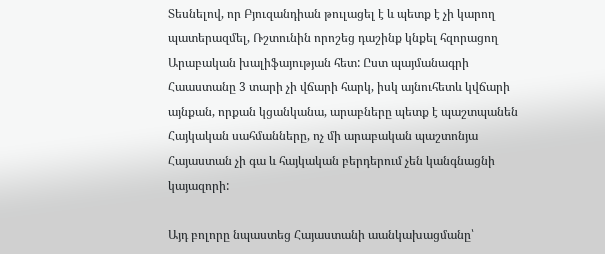Տեսնելով, որ Բյուզանդիան թուլացել է և պետք է չի կարող պատերազմել, Ռշտունին որոշեց դաշինք կնքել հզորացող Արաբական խալիֆայության հետ: Ըստ պայմանագրի  Հաաստանը 3 տարի չի վճարի հարկ, իսկ այնուհետև կվճարի այնքան, որքան կցանկանա, արաբները պետք է պաշտպանեն Հայկական սահմանները, ոչ մի արաբական պաշտոնյա Հայաստան չի գա և հայկական բերդերում չեն կանգնացնի կայազորի:

Այդ բոլորը նպաստեց Հայաստանի աանկախացմանը՝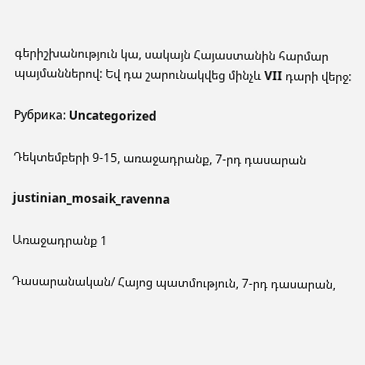գերիշխանություն կա, սակայն Հայաստանին հարմար պայմաններով: Եվ դա շարունակվեց մինչև VII դարի վերջ:

Рубрика: Uncategorized

Դեկտեմբերի 9-15, առաջադրանք, 7-րդ դասարան

justinian_mosaik_ravenna

Առաջադրանք 1

Դասարանական/ Հայոց պատմություն, 7-րդ դասարան,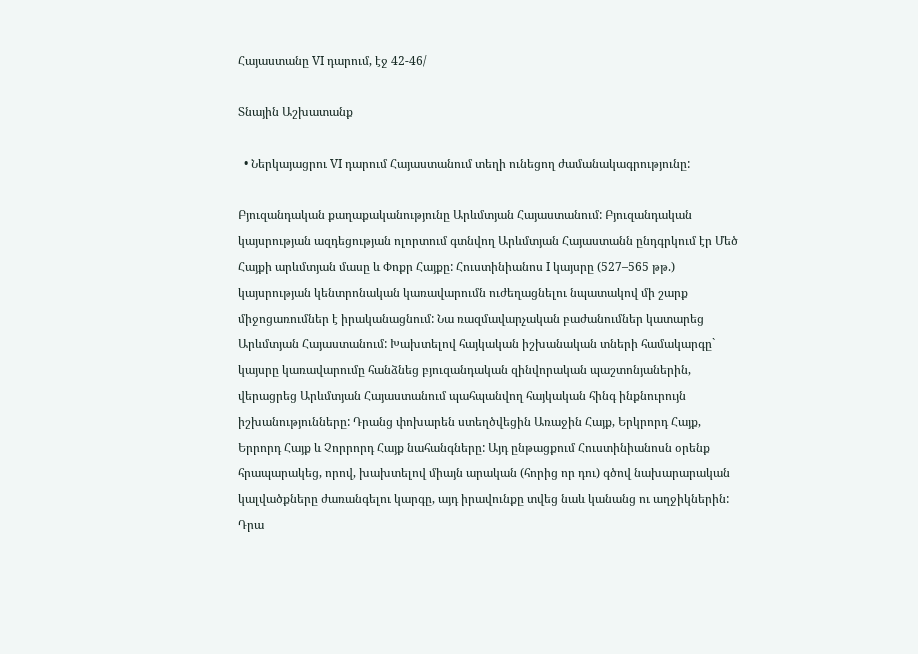Հայաստանը VI դարում, էջ 42-46/

Տնային Աշխատանք

  • Ներկայացրու VI դարում Հայաստանում տեղի ունեցող ժամանակագրությունը:

Բյուզանդական քաղաքականությունը Արևմտյան Հայաստանում: Բյուզանդական կայսրության ազդեցության ոլորտում գտնվող Արևմտյան Հայաստանն ընդգրկում էր Մեծ Հայքի արևմտյան մասը և Փոքր Հայքը: Հուստինիանոս I կայսրը (527–565 թթ.) կայսրության կենտրոնական կառավարումն ուժեղացնելու նպատակով մի շարք միջոցառումներ է իրականացնում: Նա ռազմավարչական բաժանումներ կատարեց Արևմտյան Հայաստանում: Խախտելով հայկական իշխանական տների համակարգը` կայսրը կառավարումը հանձնեց բյուզանդական զինվորական պաշտոնյաներին, վերացրեց Արևմտյան Հայաստանում պահպանվող հայկական հինգ ինքնուրույն իշխանությունները: Դրանց փոխարեն ստեղծվեցին Առաջին Հայք, Երկրորդ Հայք, Երրորդ Հայք և Չորրորդ Հայք նահանգները: Այդ ընթացքում Հուստինիանոսն օրենք հրապարակեց, որով, խախտելով միայն արական (հորից որ դու) գծով նախարարական կալվածքները ժառանգելու կարգը, այդ իրավունքը տվեց նաև կանանց ու աղջիկներին: Դրա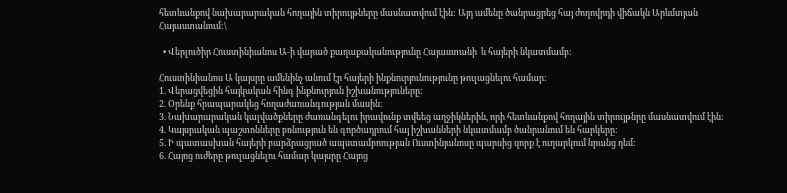հետևանքով նախարարական հողային տիրույթները մասնատվում էին: Այդ ամենը ծանրացրեց հայ ժողովրդի վիճակն Արևմտյան Հայաստանում:\

  • Վերլուծիր Հուստինիանոս Ա-ի վարած քաղաքականությունը Հայաստանի  և հայերի նկատմամբ:

Հուստինիանոս Ա կայսրը ամենինչ անում էր հայերի ինքնուրյունությունը թուլացնելու համար:
1. Վերացվեցին հայկական հինգ ինքնուրյուն իշխանություները:
2. Օրենք հրապարակեց հողաժառանգության մասին:
3. Նախարարական կալվածքները ժառանգելու իրավունք տվեեց աղջիկներին, որի հետևանքով հողային տիրույթնրը մասնատվում էին:
4. Կայսրական պաշտոնները բռնություն են գործադրում հայ իշխանների նկատմամբ ծանրանում են հարկերը:
5. Ի պատասխան հայերի բարձրացրած ապստամբոության Ուստինյանոսը պարսից զորք է ուղարկում նրանց դեմ:
6. Հայոց ուժերը թուլացնելու համար կայսրը Հայոց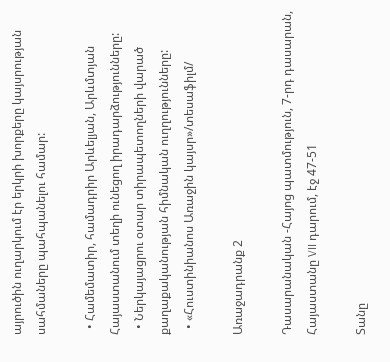այրուծին ուղարկում էր երկրի խորքերը կայսրության սահմաները պահպանելու համար:

  • Համեմատիր, համադրիր Արևելյան, Արևմտյան Հայաստանում տեղի ունեցող իրադարձությունները:
  • Ներկայացրու օտար տիրապետողների վարած քաղաքականության հիմնական ուղղությունները:
  • «Հուստինիանոս Առաջին կայսր»/տեսաֆիլմ/

Առաջադրանք 2

Դասարանական -Հայոց պատմություն, 7-րդ դասարան, Հայաստանը VII դարում, էջ 47-51

Տանը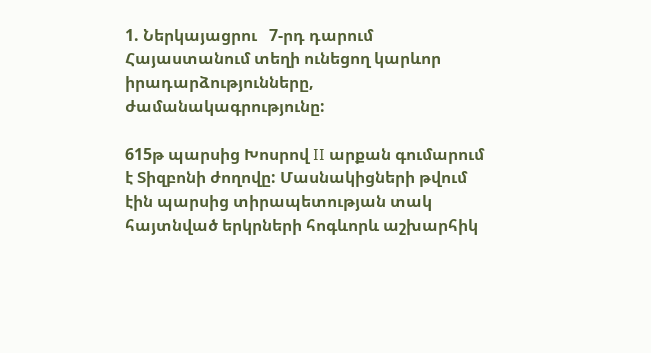1. Ներկայացրու   7-րդ դարում Հայաստանում տեղի ունեցող կարևոր իրադարձությունները, ժամանակագրությունը:

615թ պարսից Խոսրով II արքան գումարում է Տիզբոնի ժողովը: Մասնակիցների թվում էին պարսից տիրապետության տակ հայտնված երկրների հոգևորև աշխարհիկ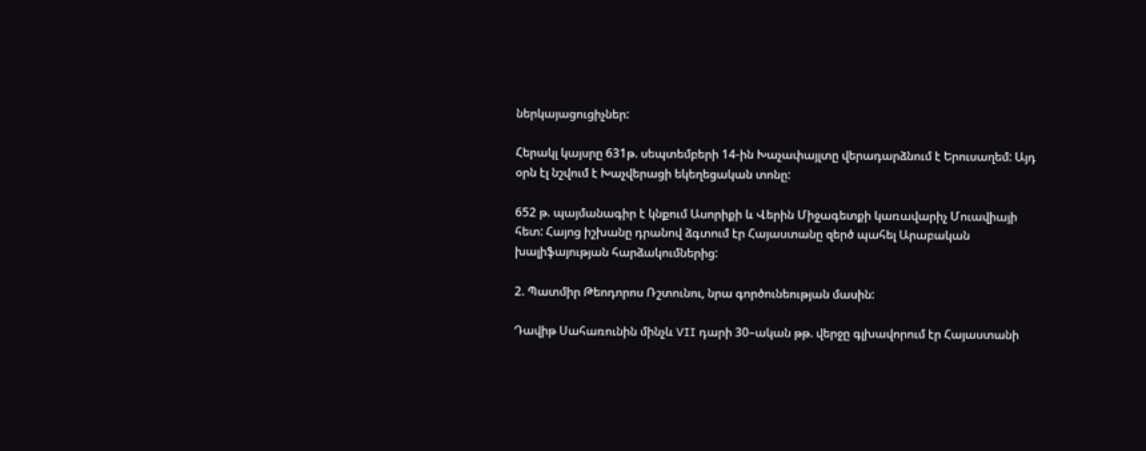ներկայացուցիչներ:

Հերակլ կայսրը 631թ. սեպտեմբերի 14-ին Խաչափայլտը վերադարձնում է Երուսաղեմ: Այդ օրն էլ նշվում է Խաչվերացի եկեղեցական տոնը:

652 թ. պայմանագիր է կնքում Ասորիքի և Վերին Միջագետքի կառավարիչ Մուավիայի հետ: Հայոց իշխանը դրանով ձգտում էր Հայաստանը զերծ պահել Արաբական խալիֆայության հարձակումներից:

2. Պատմիր Թեոդորոս Ռշտունու, նրա գործունեության մասին:

Դավիթ Սահառունին մինչև VII դարի 30–ական թթ. վերջը գլխավորում էր Հայաստանի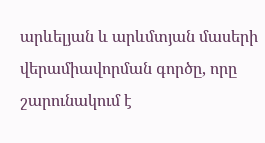արևելյան և արևմտյան մասերի վերամիավորման գործը, որը շարունակում է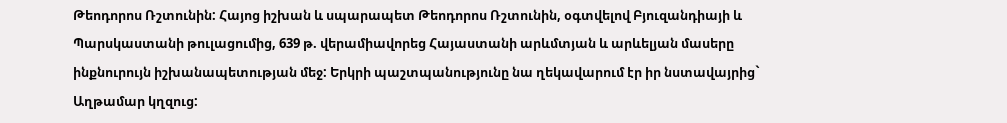Թեոդորոս Ռշտունին: Հայոց իշխան և սպարապետ Թեոդորոս Ռշտունին, օգտվելով Բյուզանդիայի և Պարսկաստանի թուլացումից, 639 թ. վերամիավորեց Հայաստանի արևմտյան և արևելյան մասերը ինքնուրույն իշխանապետության մեջ: Երկրի պաշտպանությունը նա ղեկավարում էր իր նստավայրից` Աղթամար կղզուց: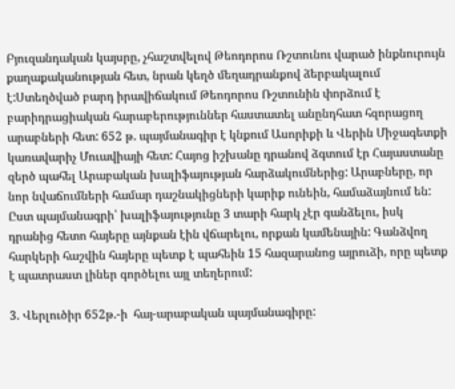Բյուզանդական կայսրը, չհաշտվելով Թեոդորոս Ռշտունու վարած ինքնուրույն քաղաքականության հետ, նրան կեղծ մեղադրանքով ձերբակալում է:Ստեղծված բարդ իրավիճակում Թեոդորոս Ռշտունին փորձում է բարիդրացիական հարաբերություններ հաստատել անընդհատ հզորացող արաբների հետ: 652 թ. պայմանագիր է կնքում Ասորիքի և Վերին Միջագետքի կառավարիչ Մուավիայի հետ: Հայոց իշխանը դրանով ձգտում էր Հայաստանը զերծ պահել Արաբական խալիֆայության հարձակումներից: Արաբները, որ նոր նվաճումների համար դաշնակիցների կարիք ունեին, համաձայնում են: Ըստ պայմանագրի՝ խալիֆայությունը 3 տարի հարկ չէր գանձելու, իսկ դրանից հետո հայերը այնքան էին վճարելու, որքան կամենային: Գանձվող հարկերի հաշվին հայերը պետք է պահեին 15 հազարանոց այրուձի, որը պետք է պատրաստ լիներ գործելու այլ տեղերում:

3. Վերլուծիր 652թ.-ի  հայ-արաբական պայմանագիրը: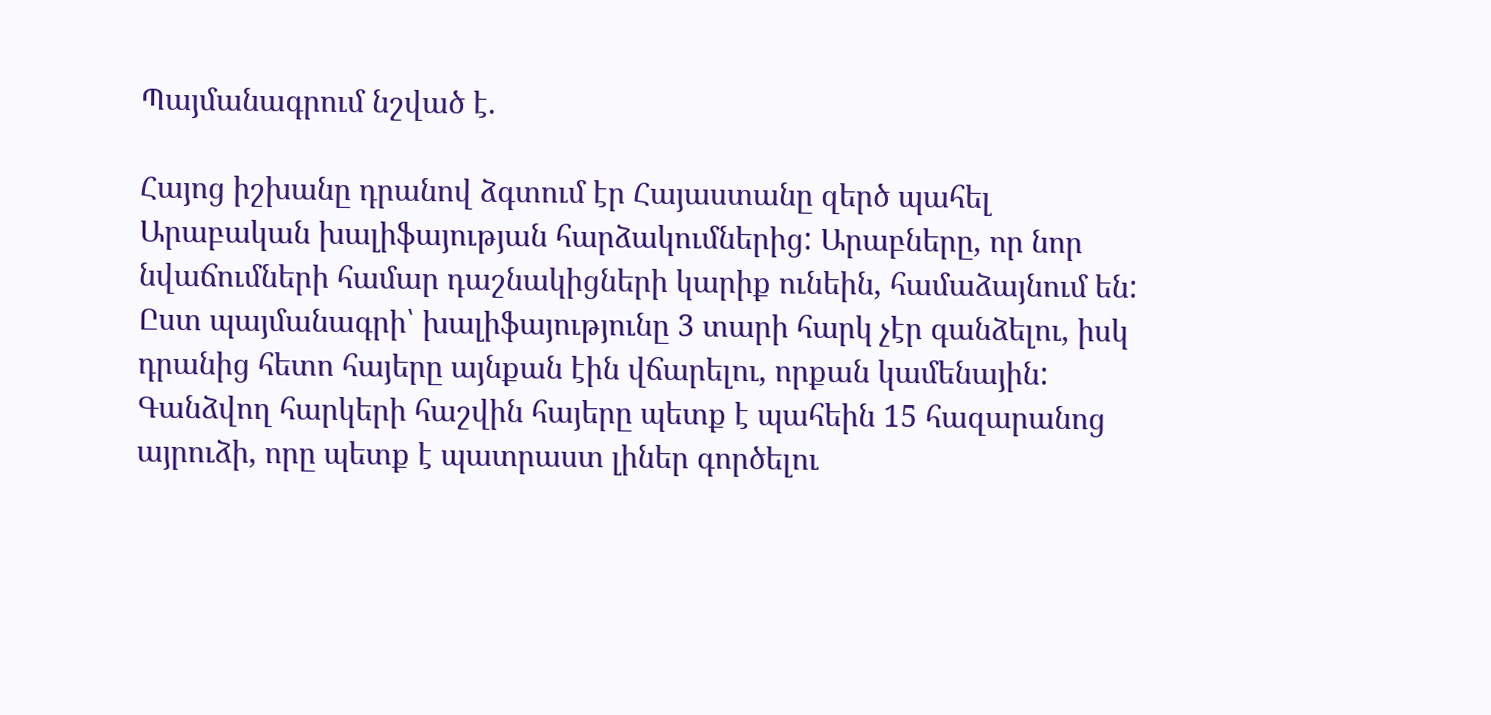Պայմանագրում նշված է.

Հայոց իշխանը դրանով ձգտում էր Հայաստանը զերծ պահել Արաբական խալիֆայության հարձակումներից: Արաբները, որ նոր նվաճումների համար դաշնակիցների կարիք ունեին, համաձայնում են: Ըստ պայմանագրի՝ խալիֆայությունը 3 տարի հարկ չէր գանձելու, իսկ դրանից հետո հայերը այնքան էին վճարելու, որքան կամենային: Գանձվող հարկերի հաշվին հայերը պետք է պահեին 15 հազարանոց այրուձի, որը պետք է պատրաստ լիներ գործելու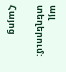այլ տեղերում:

Հայոց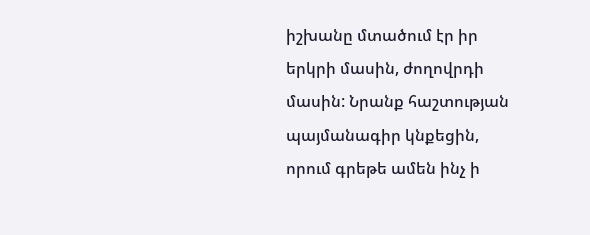իշխանը մտածում էր իր երկրի մասին, ժողովրդի մասին: Նրանք հաշտության պայմանագիր կնքեցին, որում գրեթե ամեն ինչ ի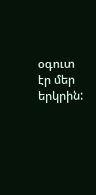օգուտ էր մեր երկրին: